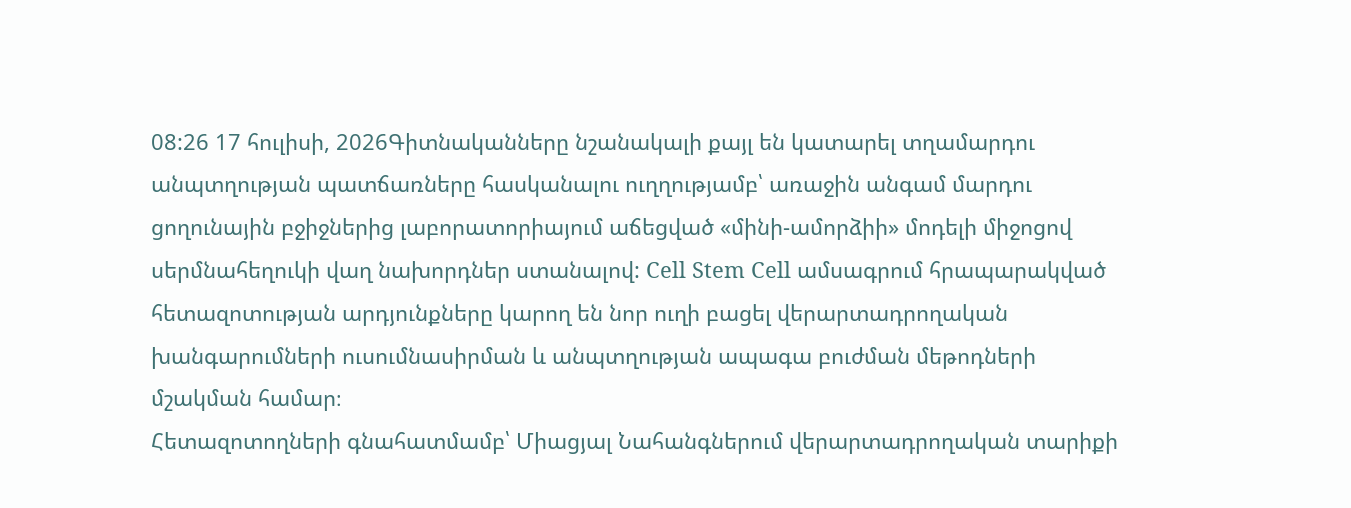08:26 17 հուլիսի, 2026Գիտնականները նշանակալի քայլ են կատարել տղամարդու անպտղության պատճառները հասկանալու ուղղությամբ՝ առաջին անգամ մարդու ցողունային բջիջներից լաբորատորիայում աճեցված «մինի-ամորձիի» մոդելի միջոցով սերմնահեղուկի վաղ նախորդներ ստանալով: Cell Stem Cell ամսագրում հրապարակված հետազոտության արդյունքները կարող են նոր ուղի բացել վերարտադրողական խանգարումների ուսումնասիրման և անպտղության ապագա բուժման մեթոդների մշակման համար։
Հետազոտողների գնահատմամբ՝ Միացյալ Նահանգներում վերարտադրողական տարիքի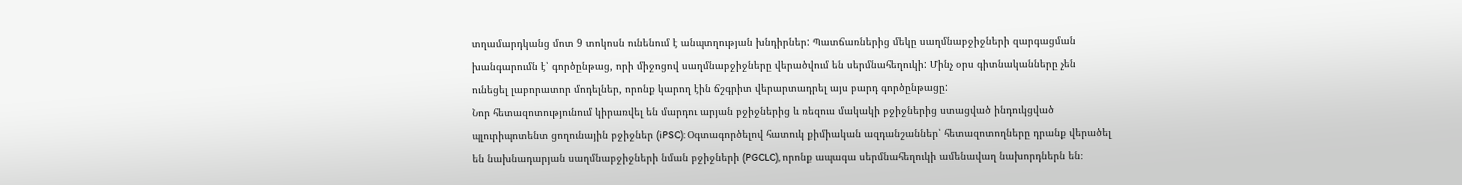տղամարդկանց մոտ 9 տոկոսն ունենում է անպտղության խնդիրներ: Պատճառներից մեկը սաղմնաբջիջների զարգացման խանգարումն է՝ գործընթաց, որի միջոցով սաղմնաբջիջները վերածվում են սերմնահեղուկի: Մինչ օրս գիտնականները չեն ունեցել լաբորատոր մոդելներ, որոնք կարող էին ճշգրիտ վերարտադրել այս բարդ գործընթացը:
Նոր հետազոտությունում կիրառվել են մարդու արյան բջիջներից և ռեզուս մակակի բջիջներից ստացված ինդուկցված պլուրիպոտենտ ցողունային բջիջներ (iPSC): Օգտագործելով հատուկ քիմիական ազդանշաններ՝ հետազոտողները դրանք վերածել են նախնադարյան սաղմնաբջիջների նման բջիջների (PGCLC), որոնք ապագա սերմնահեղուկի ամենավաղ նախորդներն են։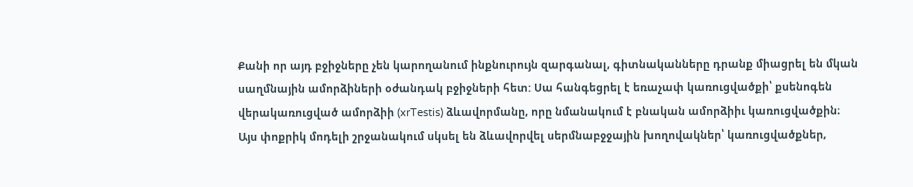Քանի որ այդ բջիջները չեն կարողանում ինքնուրույն զարգանալ, գիտնականները դրանք միացրել են մկան սաղմնային ամորձիների օժանդակ բջիջների հետ: Սա հանգեցրել է եռաչափ կառուցվածքի՝ քսենոգեն վերակառուցված ամորձիի (xrTestis) ձևավորմանը, որը նմանակում է բնական ամորձիիւ կառուցվածքին։
Այս փոքրիկ մոդելի շրջանակում սկսել են ձևավորվել սերմնաբջջային խողովակներ՝ կառուցվածքներ,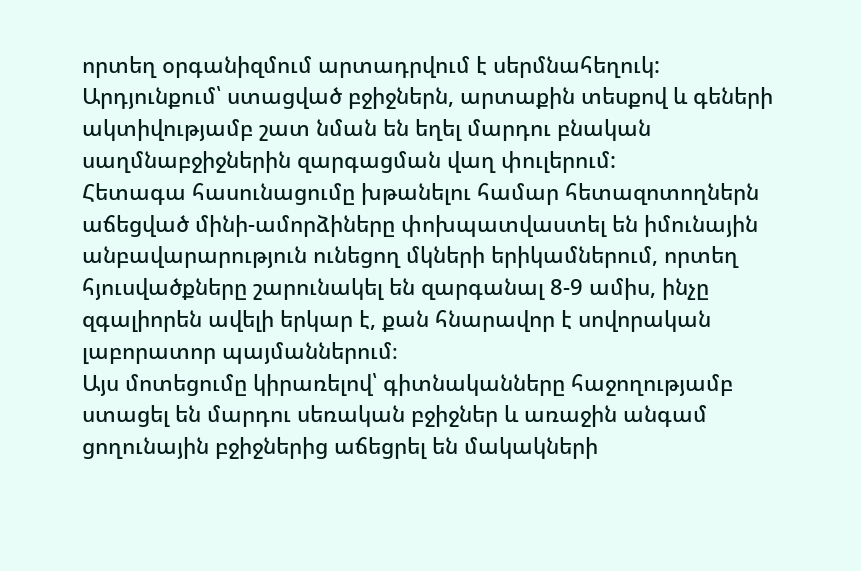որտեղ օրգանիզմում արտադրվում է սերմնահեղուկ: Արդյունքում՝ ստացված բջիջներն, արտաքին տեսքով և գեների ակտիվությամբ շատ նման են եղել մարդու բնական սաղմնաբջիջներին զարգացման վաղ փուլերում:
Հետագա հասունացումը խթանելու համար հետազոտողներն աճեցված մինի-ամորձիները փոխպատվաստել են իմունային անբավարարություն ունեցող մկների երիկամներում, որտեղ հյուսվածքները շարունակել են զարգանալ 8-9 ամիս, ինչը զգալիորեն ավելի երկար է, քան հնարավոր է սովորական լաբորատոր պայմաններում։
Այս մոտեցումը կիրառելով՝ գիտնականները հաջողությամբ ստացել են մարդու սեռական բջիջներ և առաջին անգամ ցողունային բջիջներից աճեցրել են մակակների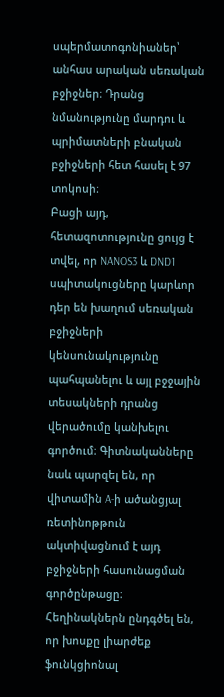սպերմատոգոնիաներ՝ անհաս արական սեռական բջիջներ։ Դրանց նմանությունը մարդու և պրիմատների բնական բջիջների հետ հասել է 97 տոկոսի։
Բացի այդ, հետազոտությունը ցույց է տվել, որ NANOS3 և DND1 սպիտակուցները կարևոր դեր են խաղում սեռական բջիջների կենսունակությունը պահպանելու և այլ բջջային տեսակների դրանց վերածումը կանխելու գործում։ Գիտնականները նաև պարզել են, որ վիտամին A-ի ածանցյալ ռետինոթթուն ակտիվացնում է այդ բջիջների հասունացման գործընթացը։
Հեղինակներն ընդգծել են, որ խոսքը լիարժեք ֆունկցիոնալ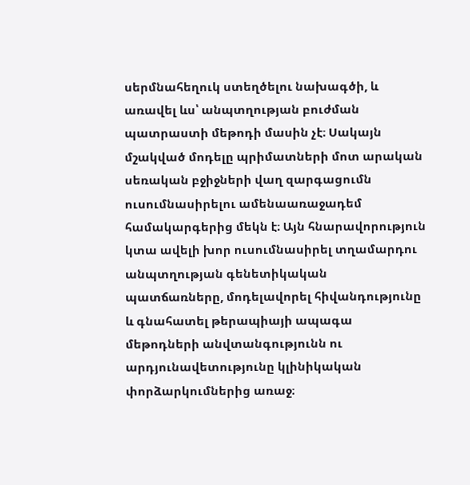սերմնահեղուկ ստեղծելու նախագծի, և առավել ևս՝ անպտղության բուժման պատրաստի մեթոդի մասին չէ։ Սակայն մշակված մոդելը պրիմատների մոտ արական սեռական բջիջների վաղ զարգացումն ուսումնասիրելու ամենաառաջադեմ համակարգերից մեկն է։ Այն հնարավորություն կտա ավելի խոր ուսումնասիրել տղամարդու անպտղության գենետիկական պատճառները, մոդելավորել հիվանդությունը և գնահատել թերապիայի ապագա մեթոդների անվտանգությունն ու արդյունավետությունը կլինիկական փորձարկումներից առաջ։